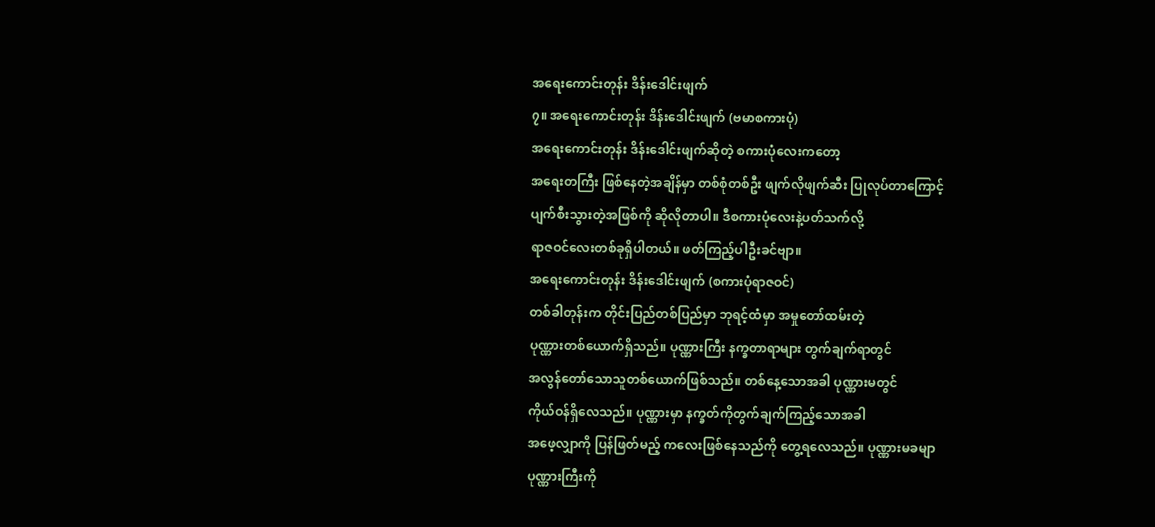အရေးကောင်းတုန်း ဒိန်းဒေါင်းဖျက်
၇။ အရေးကောင်းတုန်း ဒိန်းဒေါင်းဖျက် (ဗမာစကားပုံ)
အရေးကောင်းတုန်း ဒိန်းဒေါင်းဖျက်ဆိုတဲ့ စကားပုံလေးကတော့
အရေးတကြီး ဖြစ်နေတဲ့အချိန်မှာ တစ်စုံတစ်ဦး ဖျက်လိုဖျက်ဆီး ပြုလုပ်တာကြောင့်
ပျက်စီးသွားတဲ့အဖြစ်ကို ဆိုလိုတာပါ။ ဒီစကားပုံလေးနဲ့ပတ်သက်လို့
ရာဇဝင်လေးတစ်ခုရှိပါတယ်။ ဖတ်ကြည့်ပါဦးခင်ဗျာ။
အရေးကောင်းတုန်း ဒိန်းဒေါင်းဖျက် (စကားပုံရာဇဝင်)
တစ်ခါတုန်းက တိုင်းပြည်တစ်ပြည်မှာ ဘုရင့်ထံမှာ အမှုတော်ထမ်းတဲ့
ပုဏ္ဏားတစ်ယောက်ရှိသည်။ ပုဏ္ဏားကြီး နက္ခတာရာများ တွက်ချက်ရာတွင်
အလွန်တော်သောသူတစ်ယောက်ဖြစ်သည်။ တစ်နေ့သောအခါ ပုဏ္ဏားမတွင်
ကိုယ်ဝန်ရှိလေသည်။ ပုဏ္ဏားမှာ နက္ခတ်ကိုတွက်ချက်ကြည့်သောအခါ
အဖေ့လျှာကို ပြန်ဖြတ်မည့် ကလေးဖြစ်နေသည်ကို တွေ့ရလေသည်။ ပုဏ္ဏားမခမျာ
ပုဏ္ဏားကြီးကို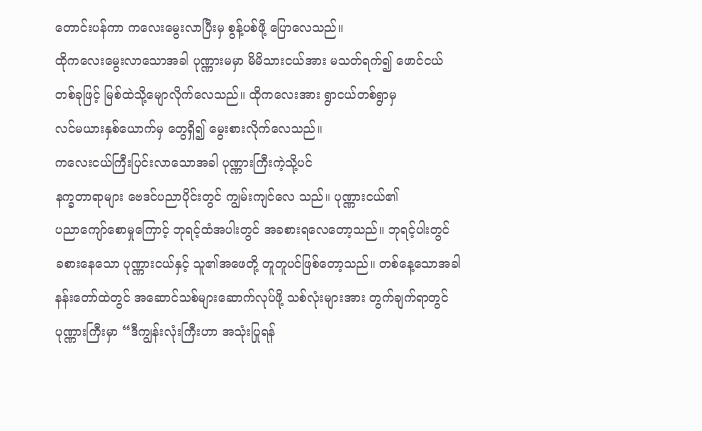တောင်းပန်ကာ ကလေးမွေးလာပြီးမှ စွန့်ပစ်ဖို့ ပြောလေသည်။
ထိုကလေးမွေးလာသောအခါ ပုဏ္ဏားမမှာ မိမိသားငယ်အား မသတ်ရက်၍ ဖောင်ငယ်
တစ်ခုဖြင့် မြစ်ထဲသို့မျောလိုက်လေသည်။ ထိုကလေးအား ရွာငယ်တစ်ရွာမှ
လင်မယားနှစ်ယောက်မှ တွေရှိ၍ မွေးစားလိုက်လေသည်။
ကလေးငယ်ကြီးပြင်းလာသောအခါ ပုဏ္ဏားကြီးကဲ့သို့ပင်
နက္ခတာရာများ ဗေဒင်ပညာပိုင်းတွင် ကျွမ်းကျင်လေ သည်။ ပုဏ္ဏားငယ်၏
ပညာကျော်စောမှုကြောင့် ဘုရင့်ထံအပါးတွင် အခစားရလေတော့သည်။ ဘုရင့်ပါးတွင်
ခစားနေသော ပုဏ္ဏားငယ်နှင့် သူ၏အဖေတို့ တူတူပင်ဖြစ်တော့သည်။ တစ်နေ့သောအခါ
နန်းတော်ထဲတွင် အဆောင်သစ်များဆောက်လုပ်ဖို့ သစ်လုံးများအား တွက်ချက်ရာတွင်
ပုဏ္ဏားကြီးမှာ “ဒီကျွန်းလုံးကြီးဟာ အသုံးပြုရန်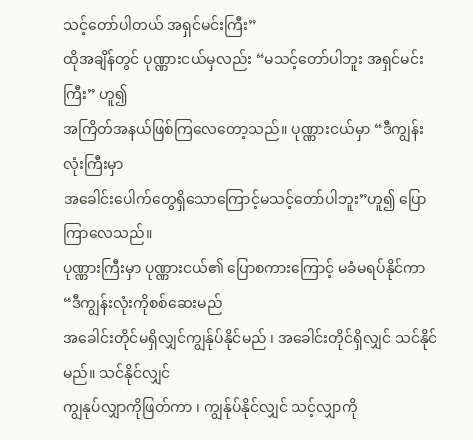သင့်တော်ပါတယ် အရှင်မင်းကြီး”
ထိုအချိန်တွင် ပုဏ္ဏားငယ်မှလည်း “မသင့်တော်ပါဘူး အရှင်မင်းကြီး” ဟူ၍
အကြိတ်အနယ်ဖြစ်ကြလေတော့သည်။ ပုဏ္ဏားငယ်မှာ “ဒီကျွန်းလုံးကြီးမှာ
အခေါင်းပေါက်တွေရှိသောကြောင့်မသင့်တော်ပါဘူး”ဟူ၍ ပြောကြာလေသည်။
ပုဏ္ဏားကြီးမှာ ပုဏ္ဏားငယ်၏ ပြောစကားကြောင့် မခံမရပ်နိုင်ကာ “ဒီကျွန်းလုံးကိုစစ်ဆေးမည်
အခေါင်းတိုင်မရှိလျှင်ကျွန်ုပ်နိုင်မည် ၊ အခေါင်းတိုင်ရှိလျှင် သင်နိုင်မည်။ သင်နိုင်လျှင်
ကျွနုပ်လျှာကိုဖြတ်ကာ ၊ ကျွန်ုပ်နိုင်လျှင် သင့်လျှာကို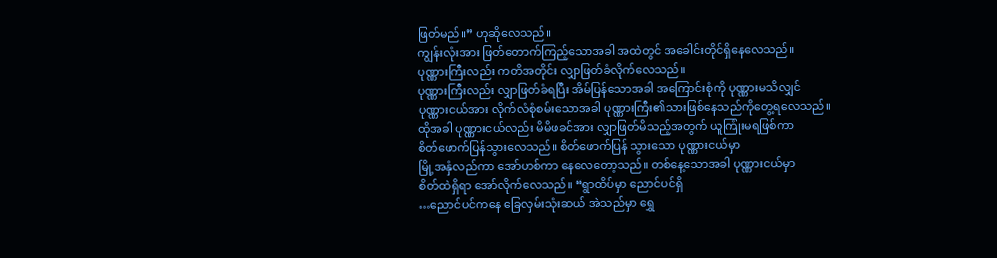ဖြတ်မည်။” ဟုဆိုလေသည်။
ကျွန်းလုံးအား ဖြတ်တောက်ကြည့်သောအခါ အထဲတွင် အခေါင်းတိုင်ရှိနေလေသည်။
ပုဏ္ဏားကြီးလည်း ကတိအတိုင်း လျှာဖြတ်ခံလိုက်လေသည်။
ပုဏ္ဏားကြီးလည်း လျှာဖြတ်ခံရပြီး အိမ်ပြန်သောအခါ အကြောင်းစုံကို ပုဏ္ဏားမသိလျှင်
ပုဏ္ဏားငယ်အား လိုက်လံစုံစမ်းသောအခါ ပုဏ္ဏားကြီး၏သားဖြစ်နေသည်ကိုတွေ့ရလေသည်။
ထိုအခါ ပုဏ္ဏားငယ်လည်း မိမိဖခင်အား လျှာဖြတ်မိသည့်အတွက် ယူကြုံးမရဖြစ်ကာ
စိတ်ဖောက်ပြန်သွားလေသည်။ စိတ်ဖောက်ပြန် သွားသော ပုဏ္ဏားငယ်မှာ
မြို့အနှံလည်ကာ အော်ဟစ်ကာ နေလေတော့သည်။ တစ်နေ့သောအခါ ပုဏ္ဏားငယ်မှာ
စိတ်ထဲရှိရာ အော်လိုက်လေသည်။ “ရွာထိပ်မှာ ညောင်ပင်ရှိ
…ညောင်ပင်ကနေ ခြေလှမ်းသုံးဆယ် အဲသည်မှာ ရွှေ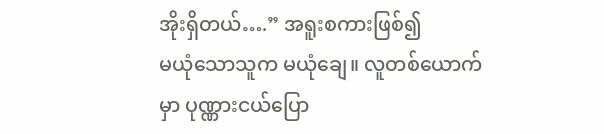အိုးရှိတယ်….” အရူးစကားဖြစ်၍
မယုံသောသူက မယုံချေ။ လူတစ်ယောက် မှာ ပုဏ္ဏားငယ်ပြော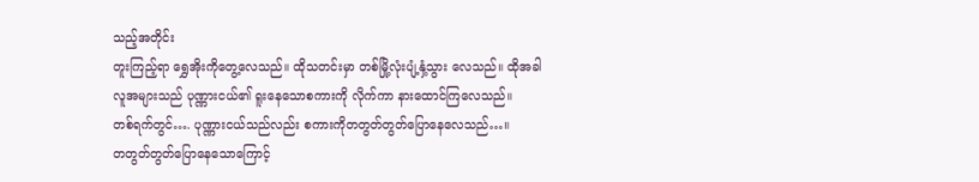သည့်အတိုင်း
တူးကြည့်ရာ ရွှေအိုးကိုတွေ့လေသည်။ ထိုသတင်းမှာ တစ်မြို့လုံးပျံ့နှံ့သွား လေသည်။ ထိုအခါ
လူအများသည် ပုဏ္ဏားငယ်၏ ရူးနေသောစကားကို လိုက်ကာ နားထောင်ကြလေသည်။
တစ်ရက်တွင်…. ပုဏ္ဏားငယ်သည်လည်း စကားကိုတတွတ်တွတ်ပြောနေလေသည်…။
တတွတ်တွတ်ပြောနေသောကြောင့်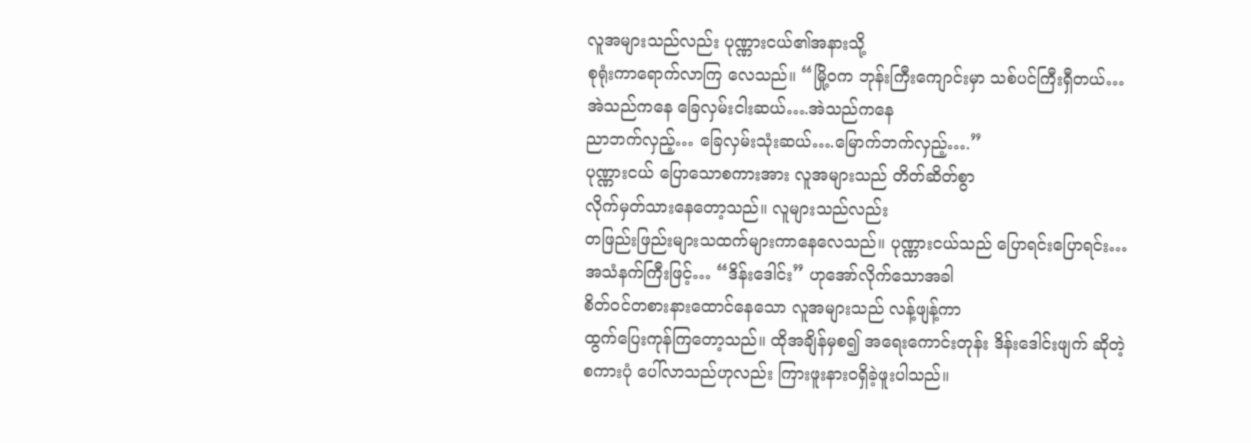လူအများသည်လည်း ပုဏ္ဏားငယ်၏အနားသို့
စုရုံးကာရောက်လာကြ လေသည်။ “မြို့ဝက ဘုန်းကြီးကျောင်းမှာ သစ်ပင်ကြီးရှီတယ်…
အဲသည်ကနေ ခြေလှမ်းငါးဆယ်….အဲသည်ကနေ
ညာဘက်လှည့်… ခြေလှမ်းသုံးဆယ်….မြောက်ဘက်လှည့်….”
ပုဏ္ဏားငယ် ပြောသောစကားအား လူအများသည် တိတ်ဆိတ်စွာ
လိုက်မှတ်သားနေတော့သည်။ လူများသည်လည်း
တဖြည်းဖြည်းများသထက်များကာနေလေသည်။ ပုဏ္ဏားငယ်သည် ပြောရင်းပြောရင်း…
အသံနက်ကြီးဖြင့်… “ဒိန်းဒေါင်း” ဟုအော်လိုက်သောအခါ
စိတ်ဝင်တစားနားထောင်နေသော လူအများသည် လန့်ဖျန့်ကာ
ထွက်ပြေးကုန်ကြတော့သည်။ ထိုအချိန်မှစ၍ အရေးကောင်းတုန်း ဒိန်းဒေါင်းဖျက် ဆိုတဲ့
စကားပုံ ပေါ်လာသည်ဟုလည်း ကြားဖူးနားဝရှိခဲ့ဖူးပါသည်။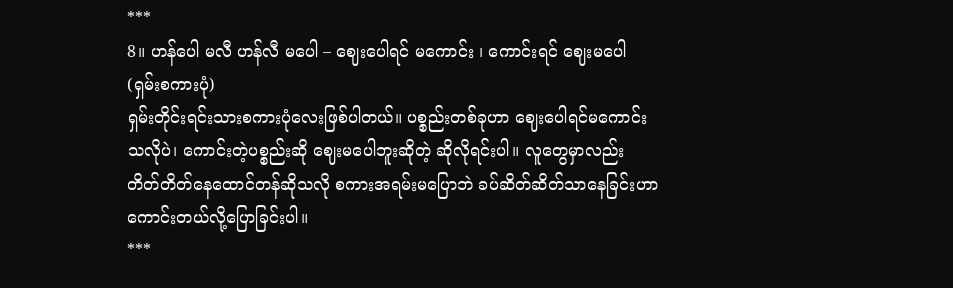***
8။ ဟန်ပေါ မလီ ဟန်လီ မပေါ – ဈေးပေါရင် မကောင်း ၊ ကောင်းရင် ဈေးမပေါ (ရှမ်းစကားပုံ)
ရှမ်းတိုင်းရင်းသားစကားပုံလေးဖြစ်ပါတယ်။ ပစ္စည်းတစ်ခုဟာ ဈေးပေါရင်မကောင်းသလိုပဲ၊ ကောင်းတဲ့ပစ္စည်းဆို ဈေးမပေါဘူးဆိုတဲ့ ဆိုလိုရင်းပါ။ လူတွေမှာလည်း တိတ်တိတ်နေထောင်တန်ဆိုသလို စကားအရမ်းမပြောဘဲ ခပ်ဆိတ်ဆိတ်သာနေခြင်းဟာ ကောင်းတယ်လို့ပြောခြင်းပါ။
***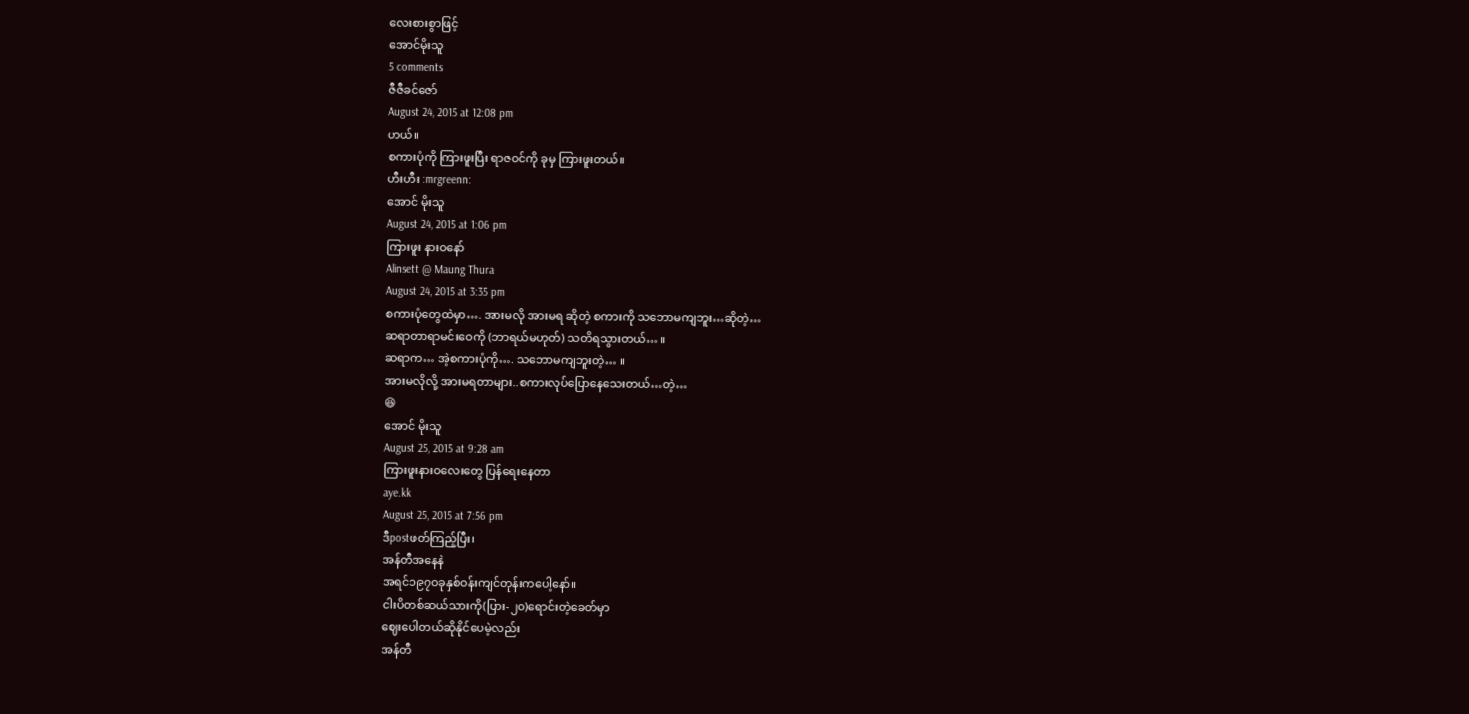လေးစားစွာဖြင့်
အောင်မိုးသူ
5 comments
ဇီဇီခင်ဇော်
August 24, 2015 at 12:08 pm
ဟယ်။
စကားပုံကို ကြားဖူးပြီး ရာဇဝင်ကို ခုမှ ကြားဖူးတယ်။
ဟီးဟီး :mrgreenn:
အောင် မိုးသူ
August 24, 2015 at 1:06 pm
ကြားဖူး နားဝနော်
Alinsett @ Maung Thura
August 24, 2015 at 3:35 pm
စကားပုံတွေထဲမှာ…. အားမလို အားမရ ဆိုတဲ့ စကားကို သဘောမကျဘူး…ဆိုတဲ့…
ဆရာတာရာမင်းဝေကို (ဘာရယ်မဟုတ်) သတိရသွားတယ်… ။
ဆရာက… အဲ့စကားပုံကို…. သဘောမကျဘူးတဲ့… ။
အားမလိုလို့ အားမရတာများ..စကားလုပ်ပြောနေသေးတယ်…တဲ့…
😆
အောင် မိုးသူ
August 25, 2015 at 9:28 am
ကြားဖူးနားဝလေးတွေ ပြန်ရေးနေတာ
aye.kk
August 25, 2015 at 7:56 pm
ဒီpostဖတ်ကြည့်ပြီး၊
အန်တီအနေနဲ
အရင်၁၉၇ဝခုနှစ်ဝန်းကျင်တုန်းကပေါ့နော်။
ငါးပိတစ်ဆယ်သားကို(ပြား-၂၀)ရောင်းတဲ့ခေတ်မှာ
ဈေးပေါတယ်ဆိုနိုင်ပေမဲ့လည်း
အန်တီ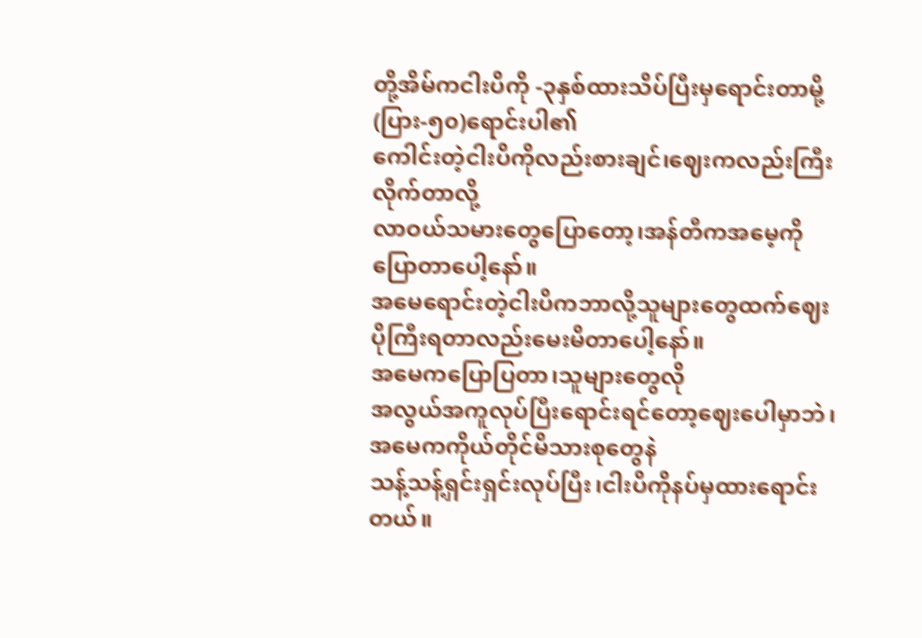တို့အိမ်ကငါးပိကို -၃နှစ်ထားသိပ်ပြီးမှရောင်းတာမို့(ပြား-၅၀)ရောင်းပါ၏
ကေါင်းတဲ့ငါးပိကိုလည်းစားချင်၊ဈေးကလည်းကြီးလိုက်တာလို့
လာဝယ်သမားတွေပြောတော့၊အန်တီကအမေ့ကိုပြောတာပေါ့နော်။
အမေရောင်းတဲ့ငါးပိကဘာလို့သူများတွေထက်ဈေးပိုကြီးရတာလည်းမေးမိတာပေါ့နော်။
အမေကပြောပြတာ၊သူများတွေလို
အလွယ်အကူလုပ်ပြီးရောင်းရင်တော့ဈေးပေါမှာဘဲ၊အမေကကိုယ်တိုင်မိသားစုတွေနဲ
သန့်သန့်ရှင်းရှင်းလုပ်ပြီး၊ငါးပိကိုနပ်မှထားရောင်းတယ်။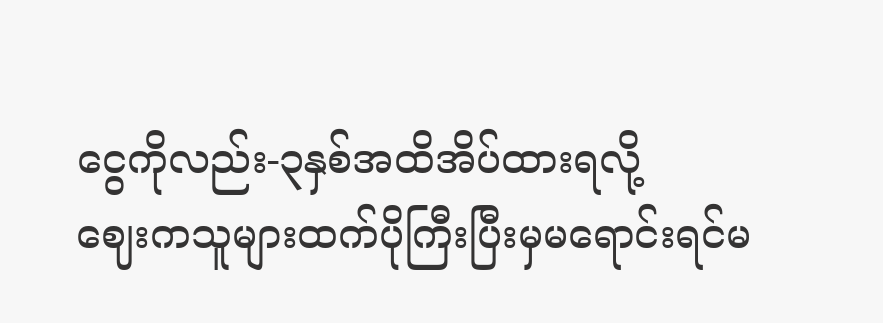ငွေကိုလည်း-၃နှစ်အထိအိပ်ထားရလို့
ဈေးကသူများထက်ပိုကြီးပြီးမှမရောင်းရင်မ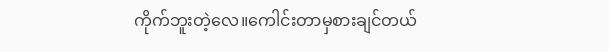ကိုက်ဘူးတဲ့လေ။ကေါင်းတာမှစားချင်တယ်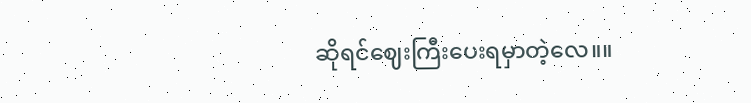ဆိုရင်ဈေးကြီးပေးရမှာတဲ့လေ။။